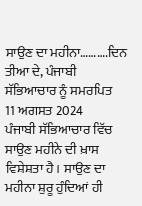ਸਾਉਣ ਦਾ ਮਹੀਨਾ……….ਦਿਨ ਤੀਆ ਦੇ, ਪੰਜਾਬੀ ਸੱਭਿਆਚਾਰ ਨੂੰ ਸਮਰਪਿਤ
11 ਅਗਸਤ 2024
ਪੰਜਾਬੀ ਸੱਭਿਆਚਾਰ ਵਿੱਚ ਸਾਉਣ ਮਹੀਨੇ ਦੀ ਖ਼ਾਸ ਵਿਸ਼ੇਸ਼ਤਾ ਹੈ। ਸਾਉਣ ਦਾ ਮਹੀਨਾ ਸ਼ੁਰੂ ਹੁੰਦਿਆਂ ਹੀ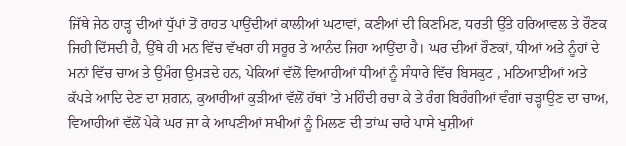ਜਿੱਥੇ ਜੇਠ ਹਾੜ੍ਹ ਦੀਆਂ ਧੁੱਪਾਂ ਤੋਂ ਰਾਹਤ ਪਾਉਂਦੀਆਂ ਕਾਲੀਆਂ ਘਟਾਵਾਂ, ਕਣੀਆਂ ਦੀ ਕਿਣਮਿਣ, ਧਰਤੀ ਉੱਤੇ ਹਰਿਆਵਲ ਤੇ ਰੌਣਕ ਜਿਹੀ ਦਿੱਸਦੀ ਹੈ, ਉੱਥੇ ਹੀ ਮਨ ਵਿੱਚ ਵੱਖਰਾ ਹੀ ਸਰੂਰ ਤੇ ਆਨੰਦ ਜਿਹਾ ਆਉਂਦਾ ਹੈ। ਘਰ ਦੀਆਂ ਰੌਣਕਾਂ, ਧੀਆਂ ਅਤੇ ਨੂੰਹਾਂ ਦੇ ਮਨਾਂ ਵਿੱਚ ਚਾਅ ਤੇ ਉਮੰਗ ਉਮੜਦੇ ਹਨ, ਪੇਕਿਆਂ ਵੱਲੋਂ ਵਿਆਹੀਆਂ ਧੀਆਂ ਨੂੰ ਸੰਧਾਰੇ ਵਿੱਚ ਬਿਸਕੁਟ , ਮਠਿਆਈਆਂ ਅਤੇ ਕੱਪੜੇ ਆਦਿ ਦੇਣ ਦਾ ਸ਼ਗਨ, ਕੁਆਰੀਆਂ ਕੁੜੀਆਂ ਵੱਲੋਂ ਹੱਥਾਂ ’ਤੇ ਮਹਿੰਦੀ ਰਚਾ ਕੇ ਤੇ ਰੰਗ ਬਿਰੰਗੀਆਂ ਵੰਗਾਂ ਚੜ੍ਹਾਉਣ ਦਾ ਚਾਅ, ਵਿਆਹੀਆਂ ਵੱਲੋਂ ਪੇਕੇ ਘਰ ਜਾ ਕੇ ਆਪਣੀਆਂ ਸਖੀਆਂ ਨੂੰ ਮਿਲਣ ਦੀ ਤਾਂਘ ਚਾਰੇ ਪਾਸੇ ਖੁਸ਼ੀਆਂ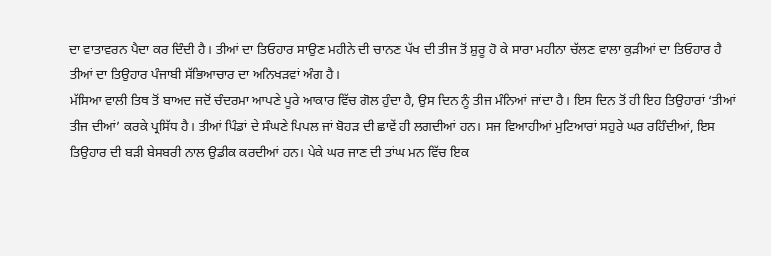ਦਾ ਵਾਤਾਵਰਨ ਪੈਦਾ ਕਰ ਦਿੰਦੀ ਹੈ। ਤੀਆਂ ਦਾ ਤਿਓਹਾਰ ਸਾਉਣ ਮਹੀਨੇ ਦੀ ਚਾਨਣ ਪੱਖ ਦੀ ਤੀਜ ਤੋਂ ਸ਼ੁਰੂ ਹੋ ਕੇ ਸਾਰਾ ਮਹੀਨਾ ਚੱਲਣ ਵਾਲਾ ਕੁੜੀਆਂ ਦਾ ਤਿਓਹਾਰ ਹੈ
ਤੀਆਂ ਦਾ ਤਿਉਹਾਰ ਪੰਜਾਬੀ ਸੱਭਿਆਚਾਰ ਦਾ ਅਨਿਖੜਵਾਂ ਅੰਗ ਹੈ।
ਮੱਸਿਆ ਵਾਲੀ ਤਿਥ ਤੋਂ ਬਾਅਦ ਜਦੋਂ ਚੰਦਰਮਾ ਆਪਣੇ ਪੂਰੇ ਆਕਾਰ ਵਿੱਚ ਗੋਲ ਹੁੰਦਾ ਹੈ, ਉਸ ਦਿਨ ਨੂੰ ਤੀਜ ਮੰਨਿਆਂ ਜਾਂਦਾ ਹੈ। ਇਸ ਦਿਨ ਤੋਂ ਹੀ ਇਹ ਤਿਉਹਾਰਾਂ ‘ਤੀਆਂ ਤੀਜ ਦੀਆਂ’ ਕਰਕੇ ਪ੍ਰਸਿੱਧ ਹੈ। ਤੀਆਂ ਪਿੰਡਾਂ ਦੇ ਸੰਘਣੇ ਪਿਪਲ ਜਾਂ ਬੋਹੜ ਦੀ ਛਾਵੇਂ ਹੀ ਲਗਦੀਆਂ ਹਨ। ਸਜ ਵਿਆਹੀਆਂ ਮੁਟਿਆਰਾਂ ਸਹੁਰੇ ਘਰ ਰਹਿੰਦੀਆਂ, ਇਸ ਤਿਉਹਾਰ ਦੀ ਬੜੀ ਬੇਸਬਰੀ ਨਾਲ ਉਡੀਕ ਕਰਦੀਆਂ ਹਨ। ਪੇਕੇ ਘਰ ਜਾਣ ਦੀ ਤਾਂਘ ਮਨ ਵਿੱਚ ਇਕ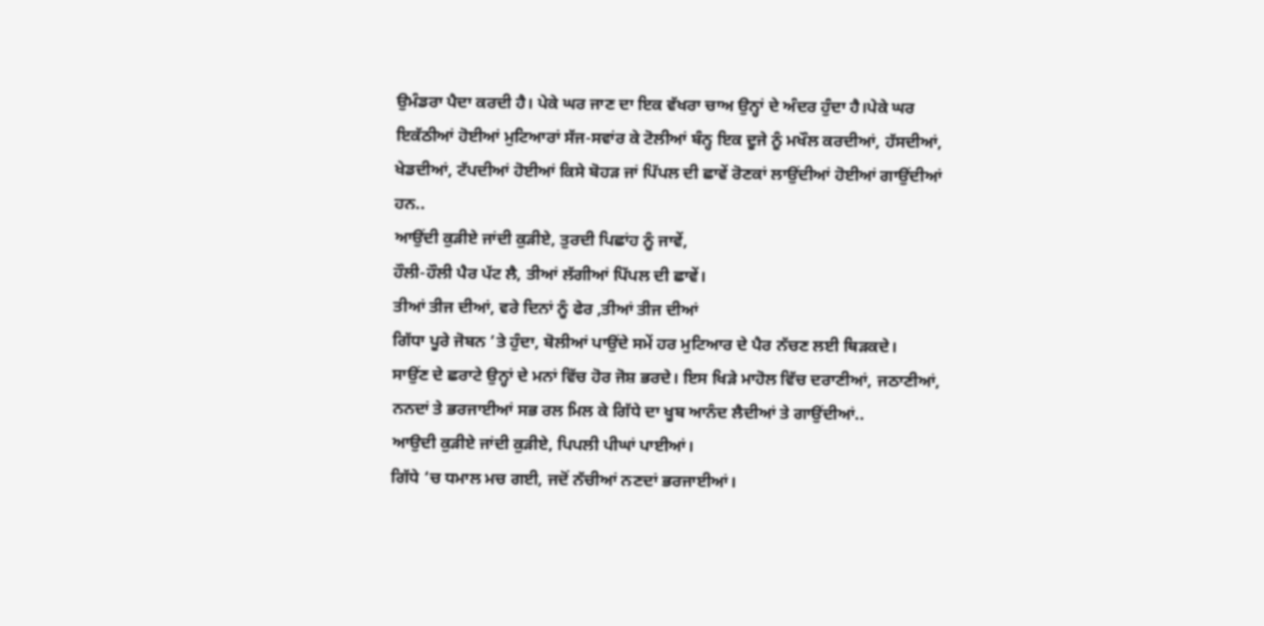ਉਮੰਡਰਾ ਪੈਦਾ ਕਰਦੀ ਹੈ। ਪੇਕੇ ਘਰ ਜਾਣ ਦਾ ਇਕ ਵੱਖਰਾ ਚਾਅ ਉਨ੍ਹਾਂ ਦੇ ਅੰਦਰ ਹੁੰਦਾ ਹੈ।ਪੇਕੇ ਘਰ ਇਕੱਠੀਆਂ ਹੋਈਆਂ ਮੁਟਿਆਰਾਂ ਸੱਜ-ਸਵਾਂਰ ਕੇ ਟੋਲੀਆਂ ਬੰਨ੍ਹ ਇਕ ਦੂਜੇ ਨੂੰ ਮਖੌਲ ਕਰਦੀਆਂ, ਹੱਸਦੀਆਂ, ਖੇਡਦੀਆਂ, ਟੱਪਦੀਆਂ ਹੋਈਆਂ ਕਿਸੇ ਬੋਹੜ ਜਾਂ ਪਿੱਪਲ ਦੀ ਛਾਵੇਂ ਰੋਣਕਾਂ ਲਾਉਂਦੀਆਂ ਹੋਈਆਂ ਗਾਉਂਦੀਆਂ ਹਨ..
ਆਉਂਦੀ ਕੁੜੀਏ ਜਾਂਦੀ ਕੁੜੀਏ, ਤੁਰਦੀ ਪਿਛਾਂਹ ਨੂੰ ਜਾਵੇਂ,
ਹੌਲੀ-ਹੌਲੀ ਪੈਰ ਪੱਟ ਲੈ, ਤੀਆਂ ਲੱਗੀਆਂ ਪਿੱਪਲ ਦੀ ਛਾਵੇਂ।
ਤੀਆਂ ਤੀਜ ਦੀਆਂ, ਵਰੇ ਦਿਨਾਂ ਨੂੰ ਫੇਰ ,ਤੀਆਂ ਤੀਜ ਦੀਆਂ
ਗਿੱਧਾ ਪੂਰੇ ਜੋਬਨ ’ਤੇ ਹੁੰਦਾ, ਬੋਲੀਆਂ ਪਾਉਂਦੇ ਸਮੇਂ ਹਰ ਮੁਟਿਆਰ ਦੇ ਪੈਰ ਨੱਚਣ ਲਈ ਥਿੜਕਦੇ।
ਸਾਉਂਣ ਦੇ ਛਰਾਟੇ ਉਨ੍ਹਾਂ ਦੇ ਮਨਾਂ ਵਿੱਚ ਹੋਰ ਜੋਸ਼ ਭਰਦੇ। ਇਸ ਖਿੜੇ ਮਾਹੋਲ ਵਿੱਚ ਦਰਾਣੀਆਂ, ਜਠਾਣੀਆਂ, ਨਨਦਾਂ ਤੇ ਭਰਜਾਈਆਂ ਸਭ ਰਲ ਮਿਲ ਕੇ ਗਿੱਧੇ ਦਾ ਖੂਬ ਆਨੰਦ ਲੈਦੀਆਂ ਤੇ ਗਾਉਂਦੀਆਂ..
ਆਉਦੀ ਕੁੜੀਏ ਜਾਂਦੀ ਕੁੜੀਏ, ਪਿਪਲੀ ਪੀਘਾਂ ਪਾਈਆਂ।
ਗਿੱਧੇ ‘ਚ ਧਮਾਲ ਮਚ ਗਈ, ਜਦੋਂ ਨੱਚੀਆਂ ਨਣਦਾਂ ਭਰਜਾਈਆਂ।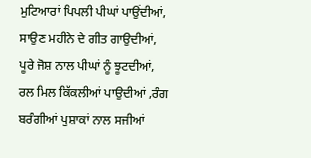ਮੁਟਿਆਰਾਂ ਪਿਪਲੀ ਪੀਘਾਂ ਪਾਉਂਦੀਆਂ, ਸਾਉਣ ਮਹੀਨੇ ਦੇ ਗੀਤ ਗਾਉਦੀਆਂ, ਪੂਰੇ ਜੋਸ਼ ਨਾਲ ਪੀਘਾਂ ਨੂੰ ਝੂਟਦੀਆਂ, ਰਲ ਮਿਲ ਕਿੱਕਲੀਆਂ ਪਾਉਦੀਆਂ ,ਰੰਗ ਬਰੰਗੀਆਂ ਪੁਸ਼ਾਕਾਂ ਨਾਲ ਸਜੀਆਂ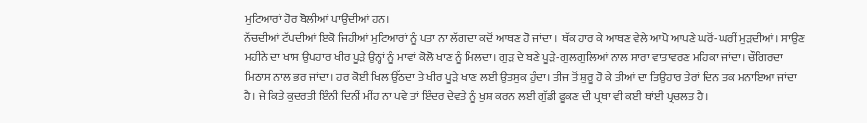ਮੁਟਿਆਰਾਂ ਹੋਰ ਬੋਲੀਆਂ ਪਾਉਂਦੀਆਂ ਹਨ।
ਨੱਚਦੀਆਂ ਟੱਪਦੀਆਂ ਇਕੋ ਜਿਹੀਆਂ ਮੁਟਿਆਰਾਂ ਨੂੰ ਪਤਾ ਨਾ ਲੱਗਦਾ ਕਦੋਂ ਆਥਣ ਹੋ ਜਾਂਦਾ । ਥੱਕ ਹਾਰ ਕੇ ਆਥਣ ਵੇਲੇ ਆਪੋ ਆਪਣੇ ਘਰੋਂ-ਘਰੀਂ ਮੁੜਦੀਆਂ। ਸਾਉਣ ਮਹੀਨੇ ਦਾ ਖਾਸ ਉਪਹਾਰ ਖੀਰ ਪੂੜੇ ਉਨ੍ਹਾਂ ਨੂੰ ਮਾਵਾਂ ਕੋਲੋ ਖਾਣ ਨੂੰ ਮਿਲਦਾ। ਗੁੜ ਦੇ ਬਣੇ ਪੂੜੇ-ਗੁਲਗੁਲਿਆਂ ਨਾਲ ਸਾਰਾ ਵਾਤਾਵਰਣ ਮਹਿਕਾ ਜਾਂਦਾ। ਚੌਗਿਰਦਾ ਮਿਠਾਸ ਨਾਲ ਭਰ ਜਾਂਦਾ। ਹਰ ਕੋਈ ਖਿਲ ਉੱਠਦਾ ਤੇ ਖੀਰ ਪੂੜੇ ਖਾਣ ਲਈ ਉਤਸੁਕ ਹੁੰਦਾ। ਤੀਜ ਤੋਂ ਸ਼ੁਰੂ ਹੋ ਕੇ ਤੀਆਂ ਦਾ ਤਿਉਹਾਰ ਤੇਰਾਂ ਦਿਨ ਤਕ ਮਨਾਇਆ ਜਾਂਦਾ ਹੈ। ਜੇ ਕਿਤੇ ਕੁਦਰਤੀ ਇੰਨੀ ਦਿਨੀਂ ਮੀਂਹ ਨਾ ਪਵੇ ਤਾਂ ਇੰਦਰ ਦੇਵਤੇ ਨੂੰ ਖੁਸ਼ ਕਰਨ ਲਈ ਗੁੱਡੀ ਫੂਕਣ ਦੀ ਪ੍ਰਥਾ ਵੀ ਕਈ ਥਾਂਈ ਪ੍ਰਚਲਤ ਹੈ।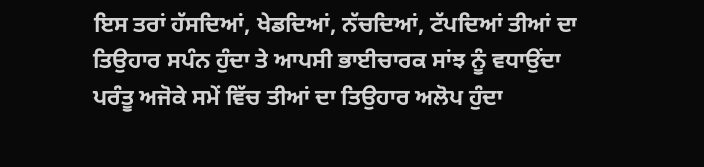ਇਸ ਤਰਾਂ ਹੱਸਦਿਆਂ, ਖੇਡਦਿਆਂ, ਨੱਚਦਿਆਂ, ਟੱਪਦਿਆਂ ਤੀਆਂ ਦਾ ਤਿਉਹਾਰ ਸਪੰਨ ਹੁੰਦਾ ਤੇ ਆਪਸੀ ਭਾਈਚਾਰਕ ਸਾਂਝ ਨੂੰ ਵਧਾਉਂਦਾ ਪਰੰਤੂ ਅਜੋਕੇ ਸਮੇਂ ਵਿੱਚ ਤੀਆਂ ਦਾ ਤਿਉਹਾਰ ਅਲੋਪ ਹੁੰਦਾ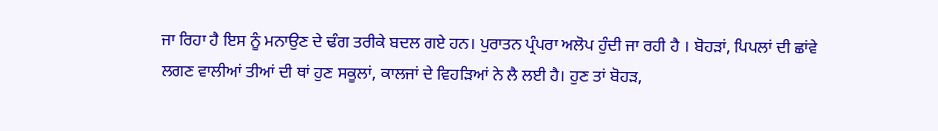ਜਾ ਰਿਹਾ ਹੈ ਇਸ ਨੂੰ ਮਨਾਉਣ ਦੇ ਢੰਗ ਤਰੀਕੇ ਬਦਲ ਗਏ ਹਨ। ਪੁਰਾਤਨ ਪ੍ਰੰਪਰਾ ਅਲੋਪ ਹੁੰਦੀ ਜਾ ਰਹੀ ਹੈ । ਬੋਹੜਾਂ, ਪਿਪਲਾਂ ਦੀ ਛਾਂਵੇ ਲਗਣ ਵਾਲੀਆਂ ਤੀਆਂ ਦੀ ਥਾਂ ਹੁਣ ਸਕੂਲਾਂ, ਕਾਲਜਾਂ ਦੇ ਵਿਹੜਿਆਂ ਨੇ ਲੈ ਲਈ ਹੈ। ਹੁਣ ਤਾਂ ਬੋਹੜ,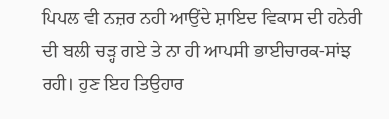ਪਿਪਲ ਵੀ ਨਜ਼ਰ ਨਹੀ ਆਉਂਦੇ ਸ਼ਾਇਦ ਵਿਕਾਸ ਦੀ ਹਨੇਰੀ ਦੀ ਬਲੀ ਚੜ੍ਹ ਗਏ ਤੇ ਨਾ ਹੀ ਆਪਸੀ ਭਾਈਚਾਰਕ-ਸਾਂਝ ਰਹੀ। ਹੁਣ ਇਹ ਤਿਉਹਾਰ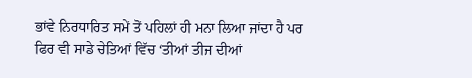ਭਾਂਵੇ ਨਿਰਧਾਰਿਤ ਸਮੇਂ ਤੋਂ ਪਹਿਲਾਂ ਹੀ ਮਨਾ ਲਿਆ ਜਾਂਦਾ ਹੈ ਪਰ ਫਿਰ ਵੀ ਸਾਡੇ ਚੇਤਿਆਂ ਵਿੱਚ ‘ਤੀਆਂ ਤੀਜ ਦੀਆਂ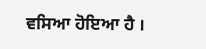ਵਸਿਆ ਹੋਇਆ ਹੈ ।